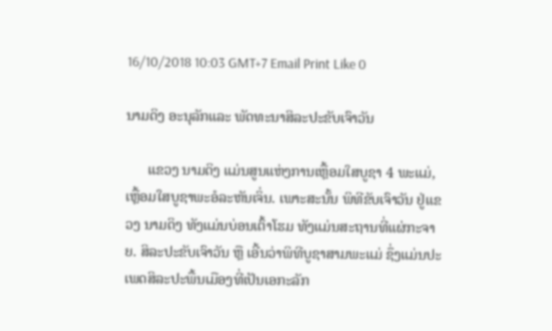16/10/2018 10:03 GMT+7 Email Print Like 0

ນາມດິງ ອະນຸລັກແລະ ພັດທະນາສິລະປະຂັບເຈົາວັນ

      ແຂວງ ນາມດິງ ແມ່ນສູນແຫ່ງການເຫຼື້ອມໃສບູຊາ 4 ພະແມ່, ເຫຼື້ອມໃສບູຊາພະອໍລະຫັນເຈິ່ນ. ເພາະສະນັ້ນ ພິທີຂັບເຈົາວັນ ຢູ່ແຂວງ ນາມດິງ ທັງແມ່ນບ່ອນເຕົ້າໂຮມ ທັງແມ່ນສະຖານທີ່ແຜ່ກະຈາຍ. ສິລະປະຂັບເຈົາວັນ ຫຼື ເອີ້ນວ່າພິທີບູຊາສາມພະແມ່ ຊຶ່ງແມ່ນປະເພດສິລະປະພື້ນເມືອງທີ່ເປັນເອກະລັກ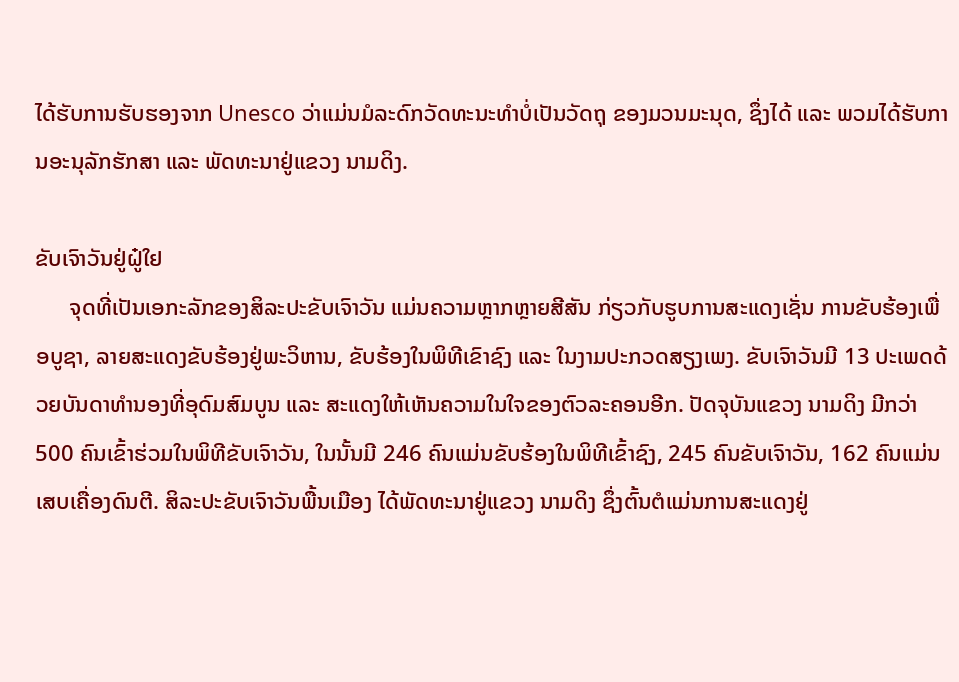ໄດ້ຮັບການຮັບຮອງຈາກ Unesco ວ່າແມ່ນມໍລະດົກວັດທະນະທຳບໍ່ເປັນວັດຖຸ ຂອງມວນມະນຸດ, ຊຶ່ງໄດ້ ແລະ ພວມໄດ້ຮັບການອະນຸລັກຮັກສາ ແລະ ພັດທະນາຢູ່ແຂວງ ນາມດິງ.

ຂັບເຈົາວັນຢູ່ຝູ໋ໃຢ
      ຈຸດທີ່ເປັນເອກະລັກຂອງສິລະປະຂັບເຈົາວັນ ແມ່ນຄວາມຫຼາກຫຼາຍສີສັນ ກ່ຽວກັບຮູບການສະແດງເຊັ່ນ ການຂັບຮ້ອງເພື່ອບູຊາ, ລາຍສະແດງຂັບຮ້ອງຢູ່ພະວິຫານ, ຂັບຮ້ອງໃນພິທີເຂົາຊົງ ແລະ ໃນງາມປະກວດສຽງເພງ. ຂັບເຈົາວັນມີ 13 ປະເພດດ້ວຍບັນດາທຳນອງທີ່ອຸດົມສົມບູນ ແລະ ສະແດງໃຫ້ເຫັນຄວາມໃນໃຈຂອງຕົວລະຄອນອີກ. ປັດຈຸບັນແຂວງ ນາມດິງ ມີກວ່າ 500 ຄົນເຂົ້າຮ່ວມໃນພິທີຂັບເຈົາວັນ, ໃນນັ້ນມີ 246 ຄົນແມ່ນຂັບຮ້ອງໃນພິທີເຂົ້າຊົງ, 245 ຄົນຂັບເຈົາວັນ, 162 ຄົນແມ່ນເສບເຄື່ອງດົນຕີ. ສິລະປະຂັບເຈົາວັນພື້ນເມືອງ ໄດ້ພັດທະນາຢູ່ແຂວງ ນາມດິງ ຊຶ່ງຕົ້ນຕໍແມ່ນການສະແດງຢູ່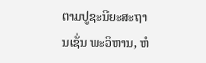ຕາມປູຊະນີຍະສະຖານເຊັ່ນ ພະວິຫານ, ຫໍ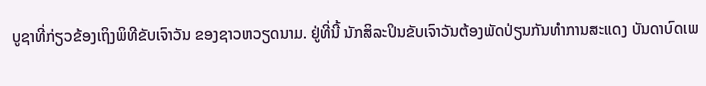ບູຊາທີ່ກ່ຽວຂ້ອງເຖິງພິທີຂັບເຈົາວັນ ຂອງຊາວຫວຽດນາມ. ຢູ່ທີ່ນີ້ ນັກສິລະປິນຂັບເຈົາວັນຕ້ອງພັດປ່ຽນກັນທຳການສະແດງ ບັນດາບົດເພ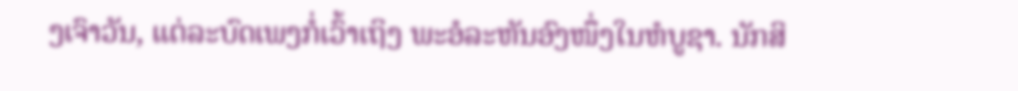ງເຈົາວັນ, ແຕ່ລະບົດເພງກໍ່ເວົ້າເຖິງ ພະອໍລະຫັນອົງໜຶ່ງໃນຫໍບູຊາ. ນັກສິ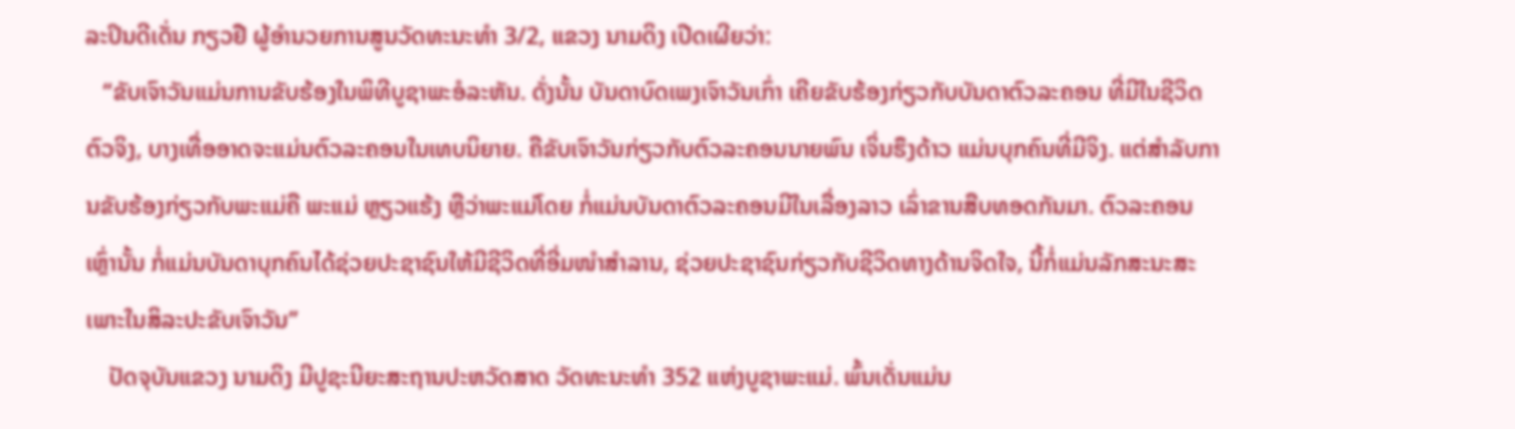ລະປິນດີເດັ່ນ ກຽວຢື ຜູ້ອຳນວຍການສູນວັດທະນະທຳ 3/2, ແຂວງ ນາມດິງ ເປີດເຜີຍວ່າ:
   “ຂັບເຈົາວັນແມ່ນການຂັບຮ້ອງໃນພິທີບູຊາພະອໍລະຫັນ. ດັ່ງນັ້ນ ບັນດາບົດເພງເຈົາວັນເກົ່າ ເຄີຍຂັບຮ້ອງກ່ຽວກັບບັນດາຕົວລະຄອນ ທີ່ມີໃນຊີວິດຕົວຈິງ, ບາງເທື່ອອາດຈະແມ່ນຕົວລະຄອນໃນເທບນິຍາຍ. ຄືຂັບເຈົາວັນກ່ຽວກັບຕົວລະຄອນນາຍພົນ ເຈິ່ນຮຶງດ້າວ ແມ່ນບຸກຄົນທີ່ມີຈິງ. ແຕ່ສຳລັບການຂັບຮ້ອງກ່ຽວກັບພະແມ່ຄື ພະແມ່ ຫຼຽວແຮ້ງ ຫຼືວ່າພະແມ່ໂດຍ ກໍ່ແມ່ນບັນດາຕົວລະຄອນມີໃນເລື່ອງລາວ ເລົ່າຂານສືບທອດກັນມາ. ຕົວລະຄອນເຫຼົ່ານັ້ນ ກໍ່ແມ່ນບັນດາບຸກຄົນໄດ້ຊ່ວຍປະຊາຊົນໃຫ້ມີຊີວິດທີ່ອີ່ມໜຳສຳລານ, ຊ່ວຍປະຊາຊົນກ່ຽວກັບຊີວິດທາງດ້ານຈິດໃຈ, ນີ້ກໍ່ແມ່ນລັກສະນະສະເພາະໃນສິລະປະຂັບເຈົາວັນ”
    ປັດຈຸບັນແຂວງ ນາມດິງ ມີປູຊະນີຍະສະຖານປະຫວັດສາດ ວັດທະນະທຳ 352 ແຫ່ງບູຊາພະແມ່. ພົ້ນເດັ່ນແມ່ນ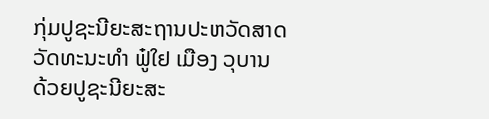ກຸ່ມປູຊະນີຍະສະຖານປະຫວັດສາດວັດທະນະທຳ ຟູ໋ໃຢ ເມືອງ ວຸບານ ດ້ວຍປູຊະນີຍະສະ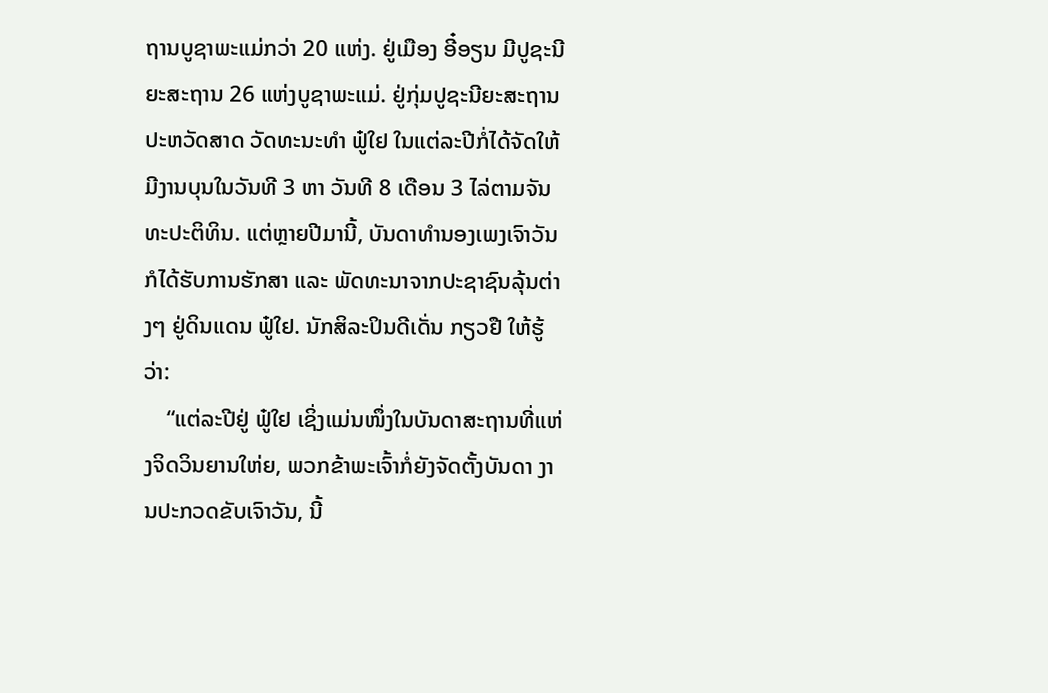ຖານບູຊາພະແມ່ກວ່າ 20 ແຫ່ງ. ຢູ່ເມືອງ ອີ໋ອຽນ ມີປູຊະນີຍະສະຖານ 26 ແຫ່ງບູຊາພະແມ່. ຢູ່ກຸ່ມປູຊະນີຍະສະຖານປະຫວັດສາດ ວັດທະນະທຳ ຟູ໋ໃຢ ໃນແຕ່ລະປີກໍ່ໄດ້ຈັດໃຫ້ມີງານບຸນໃນວັນທີ 3 ຫາ ວັນທີ 8 ເດືອນ 3 ໄລ່ຕາມຈັນທະປະຕິທິນ. ແຕ່ຫຼາຍປີມານີ້, ບັນດາທຳນອງເພງເຈົາວັນ ກໍໄດ້ຮັບການຮັກສາ ແລະ ພັດທະນາຈາກປະຊາຊົນລຸ້ນຕ່າງໆ ຢູ່ດິນແດນ ຟູ໋ໃຢ. ນັກສິລະປິນດີເດັ່ນ ກຽວຢື ໃຫ້ຮູ້ວ່າ:
    “ແຕ່ລະປີຢູ່ ຟູ໋ໃຢ ເຊິ່ງແມ່ນໜຶ່ງໃນບັນດາສະຖານທີ່ແຫ່ງຈິດວິນຍານໃຫ່ຍ, ພວກຂ້າພະເຈົ້າກໍ່ຍັງຈັດຕັ້ງບັນດາ ງານປະກວດຂັບເຈົາວັນ, ນີ້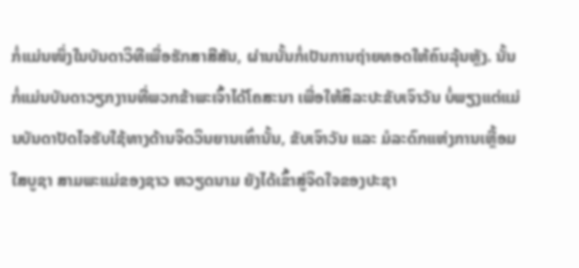ກໍ່ແມ່ນໜຶ່ງໃນບັນດາວິທີເພື່ອຮັກສາສີສັນ, ຜ່ານນັ້ນກໍ່ເປັນການຖ່າຍທອດໃຫ້ຄົນລຸ້ນຫຼັງ. ນັ້ນກໍ່ແມ່ນບັນດາວຽກງານທີ່ພວກຂ້າພະເຈົ້າໄດ້ໂຄສະນາ ເພື່ອໃຫ້ສິລະປະຂັບເຈົາວັນ ບໍ່ພຽງແຕ່ແມ່ນບັນດາປັດໄຈຮັບໃຊ້ທາງດ້ານຈິດວິນຍານເທົ່ານັ້ນ, ຂັບເຈົາວັນ ແລະ ມໍລະດົກແຫ່ງການເຫຼື້ອມໃສບູຊາ ສາມພະແມ່ຂອງຊາວ ຫວຽດນາມ ຍັງໄດ້ເຂົ້າສູ່ຈິດໃຈຂອງປະຊາ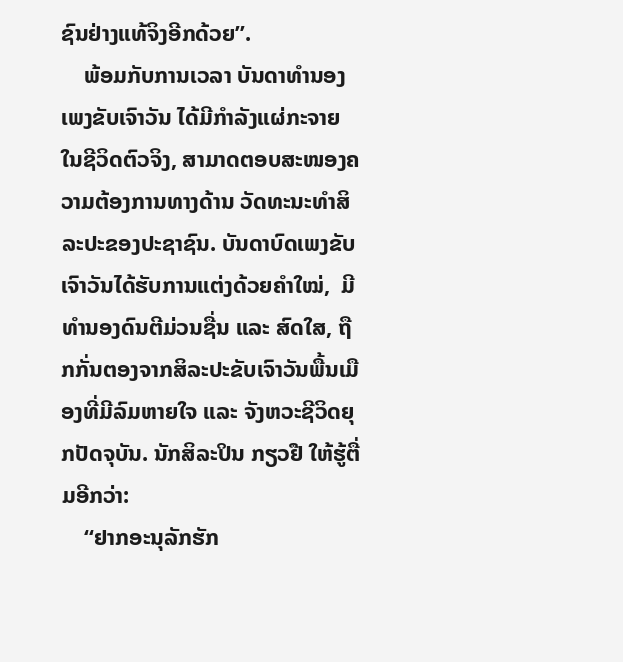ຊົນຢ່າງແທ້ຈິງອີກດ້ວຍ”.
    ພ້ອມກັບການເວລາ ບັນດາທຳນອງເພງຂັບເຈົາວັນ ໄດ້ມີກຳລັງແຜ່ກະຈາຍໃນຊີວິດຕົວຈິງ, ສາມາດຕອບສະໜອງຄວາມຕ້ອງການທາງດ້ານ ວັດທະນະທຳສິລະປະຂອງປະຊາຊົນ. ບັນດາບົດເພງຂັບເຈົາວັນໄດ້ຮັບການແຕ່ງດ້ວຍຄຳໃໝ່,  ມີທຳນອງດົນຕີມ່ວນຊື່ນ ແລະ ສົດໃສ, ຖືກກັ່ນຕອງຈາກສິລະປະຂັບເຈົາວັນພື້ນເມືອງທີ່ມີລົມຫາຍໃຈ ແລະ ຈັງຫວະຊີວິດຍຸກປັດຈຸບັນ. ນັກສິລະປິນ ກຽວຢື ໃຫ້ຮູ້ຕື່ມອີກວ່າ:
    “ຢາກອະນຸລັກຮັກ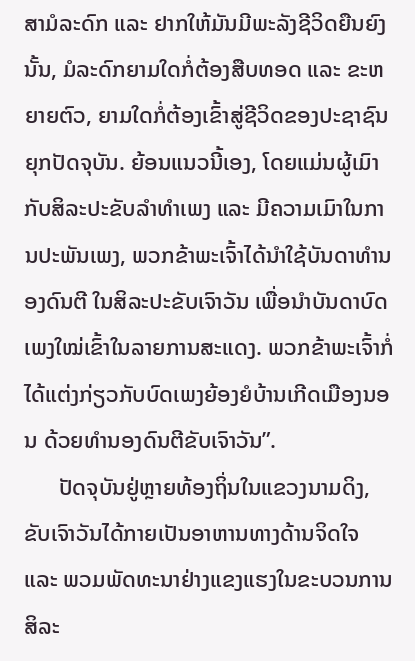ສາມໍລະດົກ ແລະ ຢາກໃຫ້ມັນມີພະລັງຊີວິດຍືນຍົງນັ້ນ, ມໍລະດົກຍາມໃດກໍ່ຕ້ອງສືບທອດ ແລະ ຂະຫຍາຍຕົວ, ຍາມໃດກໍ່ຕ້ອງເຂົ້າສູ່ຊີວິດຂອງປະຊາຊົນຍຸກປັດຈຸບັນ. ຍ້ອນແນວນີ້ເອງ, ໂດຍແມ່ນຜູ້ເມົາກັບສິລະປະຂັບລຳທຳເພງ ແລະ ມີຄວາມເມົາໃນການປະພັນເພງ, ພວກຂ້າພະເຈົ້າໄດ້ນຳໃຊ້ບັນດາທຳນອງດົນຕີ ໃນສິລະປະຂັບເຈົາວັນ ເພື່ອນຳບັນດາບົດເພງໃໝ່ເຂົ້າໃນລາຍການສະແດງ. ພວກຂ້າພະເຈົ້າກໍ່ໄດ້ແຕ່ງກ່ຽວກັບບົດເພງຍ້ອງຍໍບ້ານເກີດເມືອງນອນ ດ້ວຍທຳນອງດົນຕີຂັບເຈົາວັນ”.
      ປັດຈຸບັນຢູ່ຫຼາຍທ້ອງຖິ່ນໃນແຂວງນາມດິງ, ຂັບເຈົາວັນໄດ້ກາຍເປັນອາຫານທາງດ້ານຈິດໃຈ ແລະ ພວມພັດທະນາຢ່າງແຂງແຮງໃນຂະບວນການ ສິລະ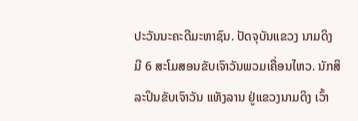ປະວັນນະຄະດີມະຫາຊົນ. ປັດຈຸບັນແຂວງ ນາມດິງ ມີ 6 ສະໂມສອນຂັບເຈົາວັນພວມເຄື່ອນໄຫວ. ນັກສິລະປິນຂັບເຈົາວັນ ແທັງລານ ຢູ່ແຂວງນາມດິງ ເວົ້າ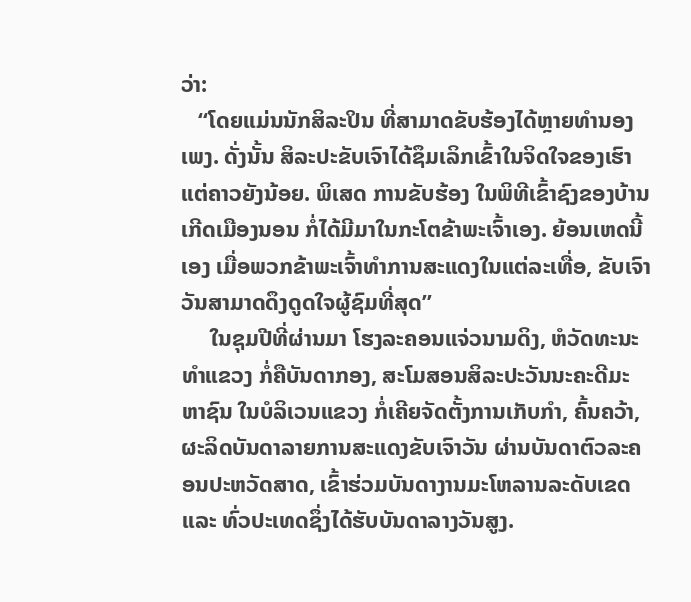ວ່າ:
   “ໂດຍແມ່ນນັກສິລະປິນ ທີ່ສາມາດຂັບຮ້ອງໄດ້ຫຼາຍທຳນອງເພງ. ດັ່ງນັ້ນ ສິລະປະຂັບເຈົາໄດ້ຊຶມເລິກເຂົ້າໃນຈິດໃຈຂອງເຮົາແຕ່ຄາວຍັງນ້ອຍ. ພິເສດ ການຂັບຮ້ອງ ໃນພິທີເຂົ້າຊົງຂອງບ້ານເກີດເມືອງນອນ ກໍ່ໄດ້ມີມາໃນກະໂຕຂ້າພະເຈົ້າເອງ. ຍ້ອນເຫດນີ້ເອງ ເມື່ອພວກຂ້າພະເຈົ້າທຳການສະແດງໃນແຕ່ລະເທື່ອ, ຂັບເຈົາວັນສາມາດດຶງດູດໃຈຜູ້ຊົມທີ່ສຸດ”
     ໃນຊຸມປີທີ່ຜ່ານມາ ໂຮງລະຄອນແຈ່ວນາມດິງ, ຫໍວັດທະນະທຳແຂວງ ກໍ່ຄືບັນດາກອງ, ສະໂມສອນສິລະປະວັນນະຄະດີມະຫາຊົນ ໃນບໍລິເວນແຂວງ ກໍ່ເຄີຍຈັດຕັ້ງການເກັບກຳ, ຄົ້ນຄວ້າ, ຜະລິດບັນດາລາຍການສະແດງຂັບເຈົາວັນ ຜ່ານບັນດາຕົວລະຄອນປະຫວັດສາດ, ເຂົ້າຮ່ວມບັນດາງານມະໂຫລານລະດັບເຂດ ແລະ ທົ່ວປະເທດຊຶ່ງໄດ້ຮັບບັນດາລາງວັນສູງ.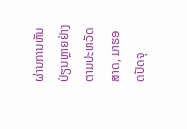ຜ່ານການຫັນປ່ຽນຫຼາຍຢ່າງຕາມປະຫວັດສາດ, ມາຮອດປັດຈຸ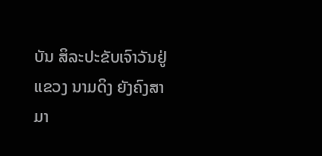ບັນ ສິລະປະຂັບເຈົາວັນຢູ່ແຂວງ ນາມດິງ ຍັງຄົງສາມາ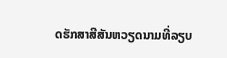ດຮັກສາສີສັນຫວຽດນາມທີ່ລຽບ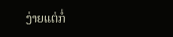ງ່າຍແຕ່ກໍ່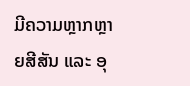ມີຄວາມຫຼາກຫຼາຍສີສັນ ແລະ ອຸ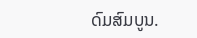ດົມສົມບູນ.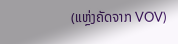(ແຫຼ່ງຄັດຈາກ VOV)